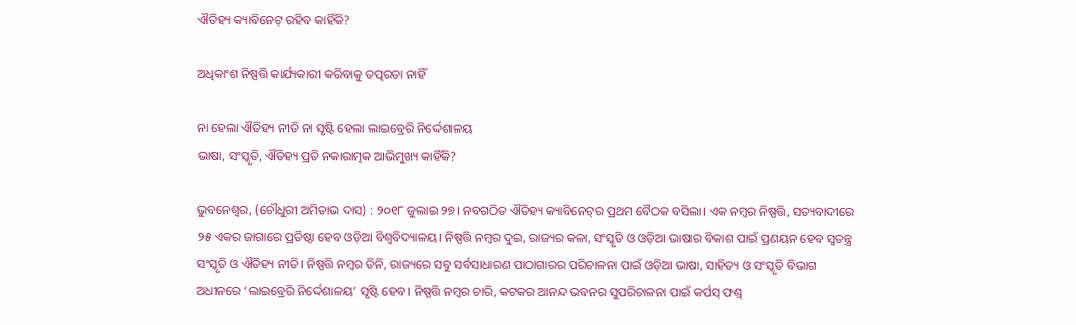ଐତିହ୍ୟ କ୍ୟାବିନେଟ୍‌ ରହିବ କାହିଁକି?

ଅଧିକାଂଶ ନିଷ୍ପତ୍ତି କାର୍ଯ୍ୟକାରୀ କରିବାକୁ ତତ୍ପରତା ନାହିଁ

ନା ହେଲା ଐତିହ୍ୟ ନୀତି ନା ସୃଷ୍ଟି ହେଲା ଲାଇବ୍ରେରି ନିର୍ଦ୍ଦେଶାଳୟ
ଭାଷା, ସଂସ୍କୃତି, ଐତିହ୍ୟ ପ୍ରତି ନକାରାତ୍ମକ ଆଭିମୁଖ୍ୟ କାହିଁକି?

ଭୁବନେଶ୍ବର, (ଚୌଧୁରୀ ଅମିତାଭ ଦାସ) : ୨୦୧୮ ଜୁଲାଇ ୨୭। ନବଗଠିତ ଐତିହ୍ୟ କ୍ୟାବିନେଟ୍‌ର ପ୍ରଥମ ବୈଠକ ବସିଲା। ଏକ ନମ୍ବର ନିଷ୍ପତ୍ତି, ସତ୍ୟବାଦୀରେ ୨୫ ଏକର ଜାଗାରେ ପ୍ରତିଷ୍ଠା ହେବ ଓଡ଼ିଆ ବିଶ୍ବବିଦ୍ୟାଳୟ। ନିଷ୍ପତ୍ତି ନମ୍ବର ଦୁଇ, ରାଜ୍ୟର କଳା, ସଂସ୍କୃତି ଓ ଓଡ଼ିଆ ଭାଷାର ବିକାଶ ପାଇଁ ପ୍ରଣୟନ ହେବ ସ୍ବତନ୍ତ୍ର ସଂସ୍କୃତି ଓ ଐତିହ୍ୟ ନୀତି। ନିଷ୍ପତ୍ତି ନମ୍ବର ତିନି, ରାଜ୍ୟରେ ସବୁ ସର୍ବସାଧାରଣ ପାଠାଗାରର ପରିଚାଳନା ପାଇଁ ଓଡ଼ିଆ ଭାଷା, ସାହିତ୍ୟ ଓ ସଂସ୍କୃତି ବିଭାଗ ଅଧୀନରେ ‘ଲାଇବ୍ରେରି ନିର୍ଦ୍ଦେଶାଳୟ’ ସୃଷ୍ଟି ହେବ। ନିଷ୍ପତ୍ତି ନମ୍ବର ଚାରି, କଟକର ଆନନ୍ଦ ଭବନର ସୁପରିଚାଳନା ପାଇଁ କର୍ପସ୍‌ ଫଣ୍ଡ୍‌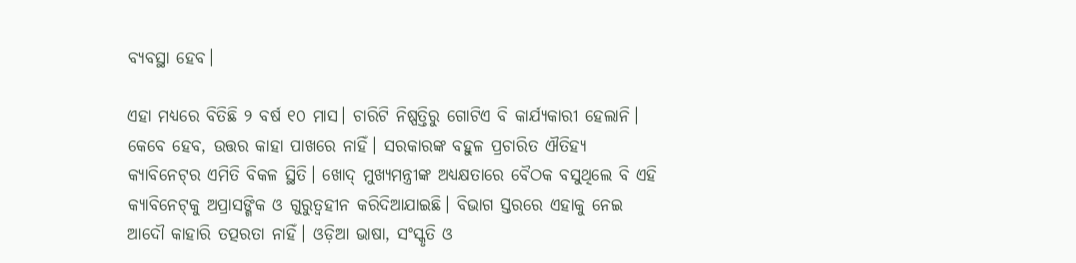ବ୍ୟବସ୍ଥା ହେବ।

ଏହା ମଧ୍ୟରେ ବିତିଛି ୨ ବର୍ଷ ୧୦ ମାସ। ଚାରିଟି ନିଷ୍ପତ୍ତିରୁ ଗୋଟିଏ ବି କାର୍ଯ୍ୟକାରୀ ହେଲାନି। କେବେ ହେବ, ଉତ୍ତର କାହା ପାଖରେ ନାହିଁ। ସରକାରଙ୍କ ବହୁଳ ପ୍ରଚାରିତ ଐତିହ୍ୟ କ୍ୟାବିନେଟ୍‌ର ଏମିତି ବିକଳ ସ୍ଥିତି। ଖୋଦ୍ ମୁଖ୍ୟମନ୍ତ୍ରୀଙ୍କ ଅଧ୍ୟକ୍ଷତାରେ ବୈଠକ ବସୁଥିଲେ ବି ଏହି କ୍ୟାବିନେଟ୍‌କୁ ଅପ୍ରାସଙ୍ଗିକ ଓ ଗୁରୁତ୍ବହୀନ କରିଦିଆଯାଇଛି। ବିଭାଗ ସ୍ତରରେ ଏହାକୁ ନେଇ ଆଦୌ କାହାରି ତତ୍ପରତା ନାହିଁ। ଓଡ଼ିଆ ଭାଷା, ସଂସ୍କୃତି ଓ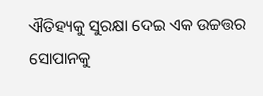ଐତିହ୍ୟକୁ ସୁରକ୍ଷା ଦେଇ ଏକ ଉଚ୍ଚତ୍ତର ସୋପାନକୁ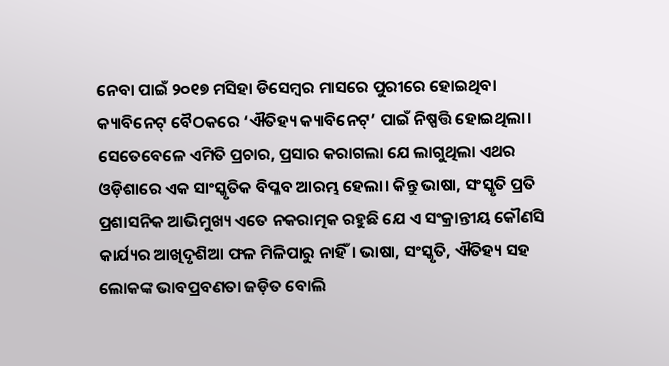ନେବା ପାଇଁ ୨୦୧୭ ମସିହା ଡିସେମ୍ବର ମାସରେ ପୁରୀରେ ହୋଇଥିବା କ୍ୟାବିନେଟ୍‌ ବୈଠକରେ ‘ଐତିହ୍ୟ କ୍ୟାବିନେଟ୍‌’ ପାଇଁ ନିଷ୍ପତ୍ତି ହୋଇଥିଲା। ସେତେବେଳେ ଏମିତି ପ୍ରଚାର, ପ୍ରସାର କରାଗଲା ଯେ ଲାଗୁଥିଲା ଏଥର ଓଡ଼ିଶାରେ ଏକ ସାଂସ୍କୃତିକ ବିପ୍ଳବ ଆରମ୍ଭ ହେଲା। କିନ୍ତୁ ଭାଷା, ସଂସ୍କୃତି ପ୍ରତି ପ୍ରଶାସନିକ ଆଭିମୁଖ୍ୟ ଏତେ ନକରାତ୍ମକ ରହୁଛି ଯେ ଏ ସଂକ୍ରାନ୍ତୀୟ କୌଣସି କାର୍ଯ୍ୟର ଆଖିଦୃଶିଆ ଫଳ ମିଳିପାରୁ ନାହିଁ। ଭାଷା, ସଂସ୍କୃତି, ଐତିହ୍ୟ ସହ ଲୋକଙ୍କ ଭାବପ୍ରବଣତା ଜଡ଼ିତ ବୋଲି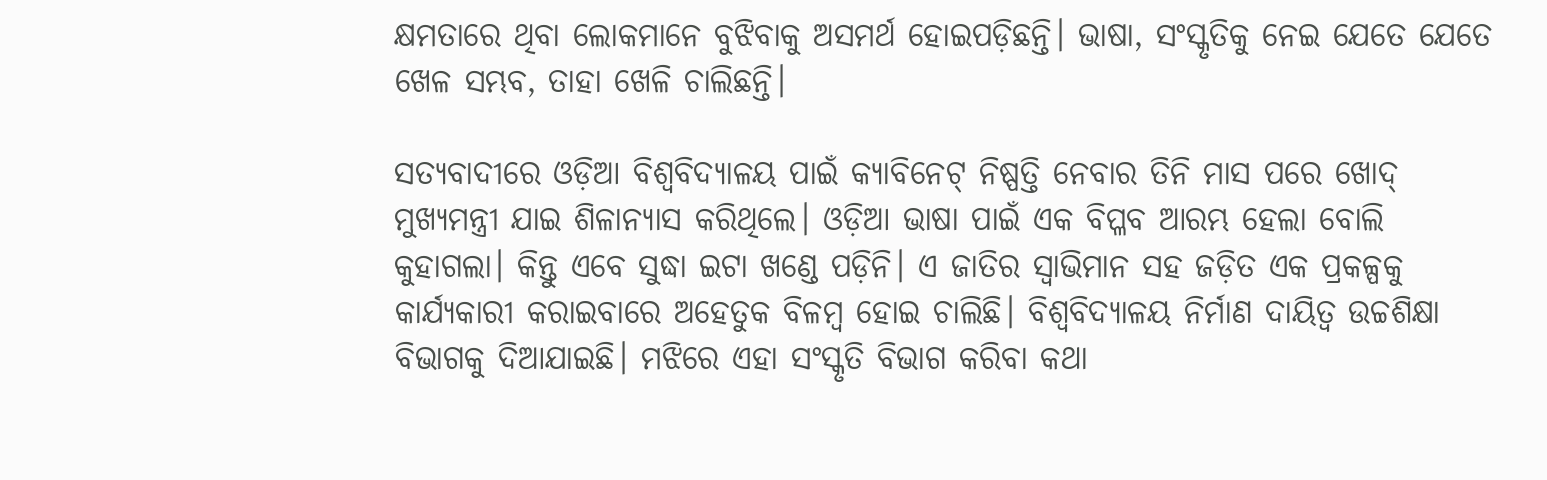କ୍ଷମତାରେ ଥିବା ଲୋକମାନେ ବୁଝିବାକୁ ଅସମର୍ଥ ହୋଇପଡ଼ିଛନ୍ତି। ଭାଷା, ସଂସ୍କୃତିକୁ ନେଇ ଯେତେ ଯେତେ ଖେଳ ସମ୍ଭବ, ତାହା ଖେଳି ଚାଲିଛନ୍ତି।

ସତ୍ୟବାଦୀରେ ଓଡ଼ିଆ ବିଶ୍ବବିଦ୍ୟାଳୟ ପାଇଁ କ୍ୟାବିନେଟ୍‌ ନିଷ୍ପତ୍ତି ନେବାର ତିନି ମାସ ପରେ ଖୋଦ୍‌ ମୁଖ୍ୟମନ୍ତ୍ରୀ ଯାଇ ଶିଳାନ୍ୟାସ କରିଥିଲେ। ଓଡ଼ିଆ ଭାଷା ପାଇଁ ଏକ ବିପ୍ଳବ ଆରମ୍ଭ ହେଲା ବୋଲି କୁହାଗଲା। କିନ୍ତୁ ଏବେ ସୁଦ୍ଧା ଇଟା ଖ‌ଣ୍ଡେ ପଡ଼ିନି। ଏ ଜାତିର ସ୍ବାଭିମାନ ସହ ଜଡ଼ିତ ଏକ ପ୍ରକଳ୍ପକୁ କାର୍ଯ୍ୟକାରୀ କରାଇବାରେ ଅହେତୁକ ବିଳମ୍ବ ହୋଇ ଚାଲିଛି। ବିଶ୍ବବିଦ୍ୟାଳୟ ନିର୍ମାଣ ଦାୟିତ୍ବ ଉଚ୍ଚଶିକ୍ଷା ବିଭାଗକୁ ଦିଆଯାଇଛି। ମଝିରେ ଏହା ସଂସ୍କୃତି ବିଭାଗ କରିବା କଥା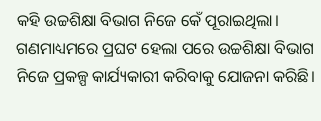କହି ଉଚ୍ଚଶିକ୍ଷା ବିଭାଗ ନିଜେ କେଁ ପୂରାଇଥିଲା। ଗଣମାଧ୍ୟମରେ ପ୍ରଘଟ ହେଲା ପରେ ‌ଉଚ୍ଚଶିକ୍ଷା ବିଭାଗ ନିଜେ ପ୍ରକଳ୍ପ କାର୍ଯ୍ୟକାରୀ କରିବାକୁ ଯୋଜନା କରିଛି।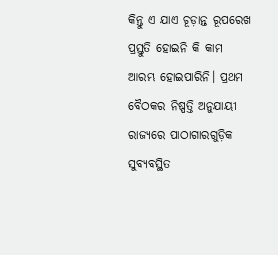କିନ୍ତୁ ଏ ଯାଏ ଚୂଡ଼ାନ୍ତ ରୂପରେଖ ପ୍ରସ୍ତୁତି ହୋଇନି କି କାମ ଆରମ୍ଭ ହୋଇପାରିନି। ପ୍ରଥମ ବୈଠକର ନିଷ୍ପତ୍ତି ଅନୁଯାୟୀ ରାଜ୍ୟରେ ପାଠାଗାରଗୁଡ଼ିକ ସୁବ୍ୟବସ୍ଥିତ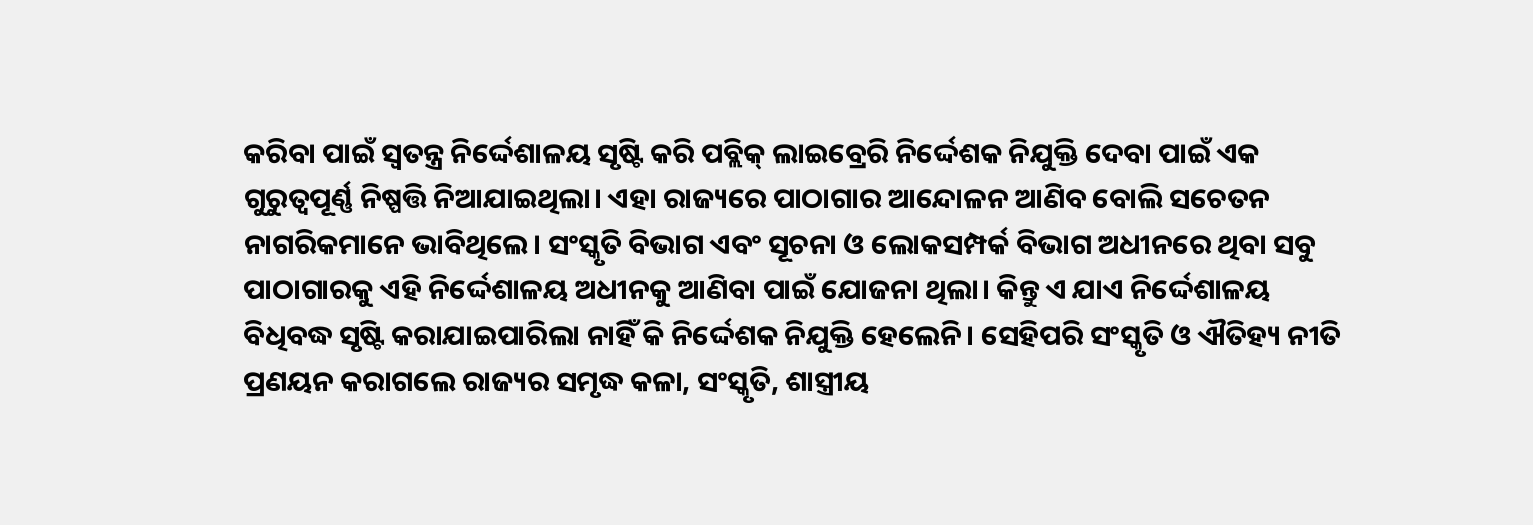କରିବା ପାଇଁ ସ୍ବତନ୍ତ୍ର ନିର୍ଦ୍ଦେଶାଳୟ ସୃଷ୍ଟି କରି ପବ୍ଲିକ୍ ଲାଇବ୍ରେରି ନିର୍ଦ୍ଦେଶକ ନିଯୁକ୍ତି ଦେବା ପାଇଁ ଏକ ଗୁରୁତ୍ବପୂର୍ଣ୍ଣ ନିଷ୍ପତ୍ତି ନିଆଯାଇଥିଲା। ଏହା ରାଜ୍ୟରେ ପାଠାଗାର ଆନ୍ଦୋଳନ ଆଣିବ ବୋଲି ସଚେତନ ନାଗରିକମାନେ ଭାବିଥିଲେ। ସଂସ୍କୃତି ବିଭାଗ ଏବଂ ସୂଚନା ଓ ଲୋକସମ୍ପର୍କ ବିଭାଗ ଅଧୀନରେ ଥିବା ସବୁ ପାଠାଗାରକୁ ଏହି ନିର୍ଦ୍ଦେଶାଳୟ ଅଧୀନକୁ ଆଣିବା ପାଇଁ ଯୋଜନା ଥିଲା। କିନ୍ତୁ ଏ ଯାଏ ନିର୍ଦ୍ଦେଶାଳୟ ବିଧିବଦ୍ଧ ସୃଷ୍ଟି କରାଯାଇପାରିଲା ନାହିଁ କି ନିର୍ଦ୍ଦେଶକ ନିଯୁକ୍ତି ହେଲେନି। ସେହିପରି ସଂସ୍କୃତି ଓ ଐତିହ୍ୟ ନୀତି ପ୍ରଣୟନ କରାଗଲେ ରାଜ୍ୟର ସମୃଦ୍ଧ କଳା‌, ସଂସ୍କୃତି, ଶାସ୍ତ୍ରୀୟ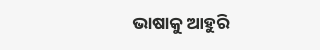ଭାଷାକୁ ଆହୁରି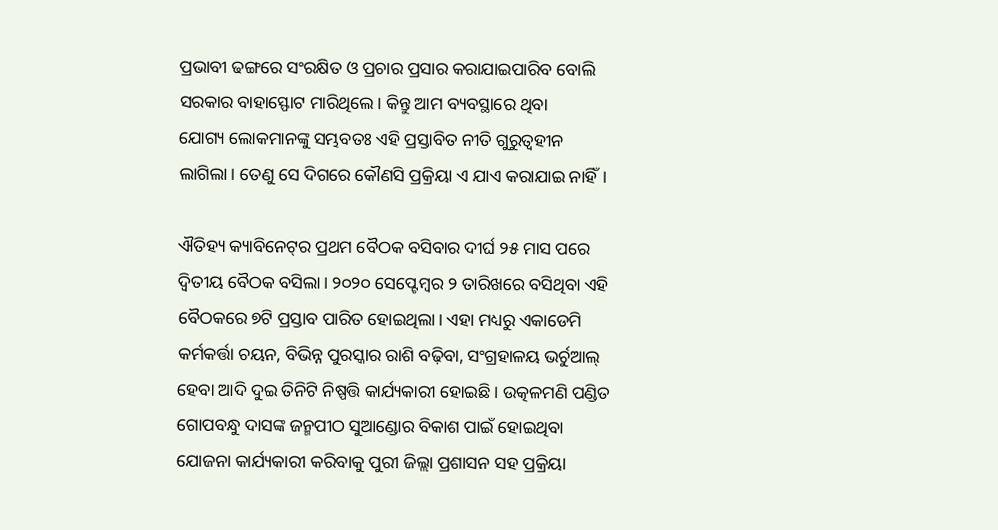ପ୍ରଭାବୀ ଢଙ୍ଗରେ ସଂରକ୍ଷିତ ଓ ପ୍ରଚାର ପ୍ରସାର କରାଯାଇପାରିବ ବୋଲି ସରକାର ବାହାସ୍ଫୋଟ ମାରିଥିଲେ। କିନ୍ତୁ ଆମ ବ୍ୟବସ୍ଥାରେ ଥିବା ଯୋଗ୍ୟ ‌ଲୋକମାନଙ୍କୁ ସମ୍ଭବତଃ ଏହି ପ୍ରସ୍ତାବିତ ନୀତି ଗୁରୁତ୍ବହୀନ ଲାଗିଲା। ତେଣୁ ସେ ଦିଗରେ କୌଣସି ପ୍ରକ୍ରିୟ‌ା ଏ ଯାଏ କରାଯାଇ ନାହିଁ।

ଐତିହ୍ୟ କ୍ୟାବିନେଟ୍‌ର ପ୍ରଥମ ବୈଠକ ବସିବାର ଦୀର୍ଘ ୨୫ ମାସ ପରେ ଦ୍ବିତୀୟ ବୈଠକ ବସିଲା। ୨୦୨୦ ସେପ୍ଟେମ୍ବର ୨ ତାରିଖରେ ବସିଥିବା ଏହି ବୈଠକରେ ୭ଟି ପ୍ରସ୍ତାବ ପାରିତ ହୋଇଥିଲା। ଏହା ମଧ୍ୟରୁ ଏକାଡେମି କର୍ମକର୍ତ୍ତା ଚୟନ, ବିଭିନ୍ନ ପୁରସ୍କାର ରାଶି ବଢ଼ିବା, ସଂଗ୍ରହାଳୟ ଭର୍ଚୁଆଲ୍‌ ହେବା ଆଦି ଦୁଇ ତିନିଟି ନିଷ୍ପତ୍ତି କାର୍ଯ୍ୟକାରୀ ହୋଇଛି। ଉତ୍କଳମଣି ପଣ୍ଡିତ ଗୋପବନ୍ଧୁ ଦାସଙ୍କ ଜନ୍ମପୀଠ ସୁଆଣ୍ଡୋର ବିକାଶ ପାଇଁ ହୋଇଥିବା ଯୋଜନା କାର୍ଯ୍ୟକାରୀ କରିବାକୁ ପୁରୀ ଜିଲ୍ଲା ପ୍ରଶାସନ ସହ ପ୍ରକ୍ରିୟା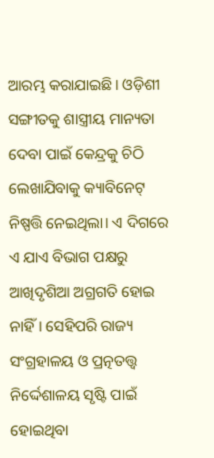ଆରମ୍ଭ କରାଯାଇଛି। ଓଡ଼ିଶୀ ସଙ୍ଗୀତକୁ ଶାସ୍ତ୍ରୀୟ ମାନ୍ୟତା ଦେବା ପାଇଁ କେନ୍ଦ୍ରକୁ ଚିଠି ଲେଖାଯିବାକୁ କ୍ୟାବିନେଟ୍‌ ନିଷ୍ପତ୍ତି ନେଇଥି‌ଲା। ଏ ଦିଗରେ ଏ ଯାଏ ବିଭାଗ ପକ୍ଷରୁ ଆଖିଦୃଶିଆ ଅଗ୍ରଗତି ହୋଇ ନାହିଁ। ସେହିପରି ରାଜ୍ୟ ସଂଗ୍ରହାଳୟ ଓ ପ୍ରତ୍ନତତ୍ତ୍ବ ନିର୍ଦ୍ଦେଶାଳୟ ସୃଷ୍ଟି ପାଇଁ ହୋଇଥିବା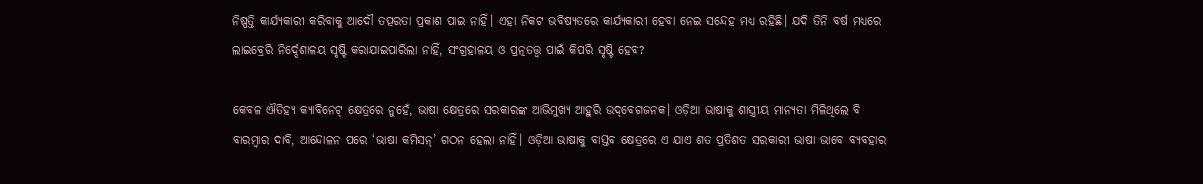ନିଷ୍ପତ୍ତି କାର୍ଯ୍ୟକାରୀ କରିବାକୁ ଆଦୌ ତତ୍ପରତା ପ୍ରକାଶ ପାଇ ନାହିଁ। ଏହା ନିକଟ ଭବିଷ୍ୟତରେ କାର୍ଯ୍ୟକାରୀ ହେବା ନେଇ ସନ୍ଦେହ ମଧ୍ୟ ରହିଛି। ଯଦି ତିନି ବର୍ଷ ମଧ୍ୟରେ ଲାଇବ୍ରେରି ନିର୍ଦ୍ଦେଶାଳୟ ସୃଷ୍ଟି କରାଯାଇପାରିଲା ନାହିଁ, ସଂଗ୍ରହାଳୟ ଓ ପ୍ରତ୍ନତତ୍ତ୍ବ ପାଇଁ କିପରି ସୃଷ୍ଟି ହେବ?

କେବଳ ଐତିହ୍ୟ କ୍ୟାବିନେଟ୍‌ କ୍ଷେତ୍ରରେ ନୁହେଁ, ଭାଷା କ୍ଷେତ୍ରରେ ସରକାରଙ୍କ ଆଭିମୁଖ୍ୟ ଆହୁରି ଉଦ୍‌ବେଗଜନକ। ଓଡ଼ିଆ ଭାଷାକୁ ଶାସ୍ତ୍ରୀୟ ମାନ୍ୟତା ମିଳିଥିଲେ ବି ବାରମ୍ବାର ଦାବି, ଆନ୍ଦୋ‌ଳନ ପରେ ‘ଭାଷା କମିସନ୍’ ଗଠନ ହେଲା ନାହିଁ। ଓଡ଼ିଆ ଭାଷାକୁ ବାସ୍ତବ କ୍ଷେତ୍ରରେ ଏ ଯାଏ ଶତ ପ୍ରତିଶତ ସରକାରୀ ଭାଷା ଭାବେ ବ୍ୟବହାର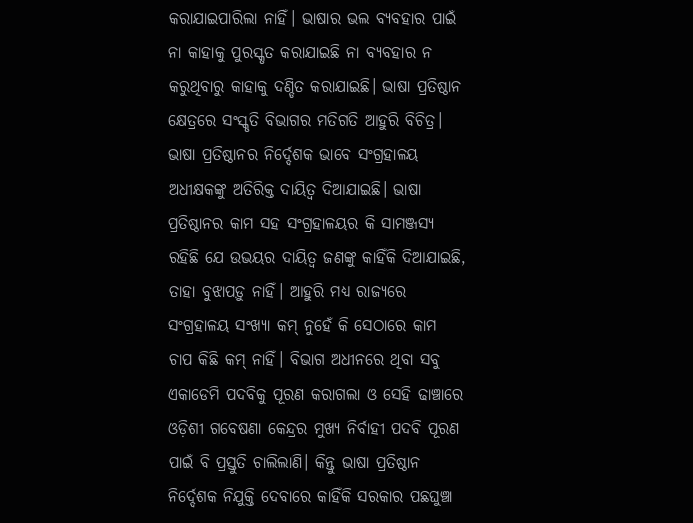କରାଯାଇପାରିଲା ନାହିଁ। ଭାଷାର ଭଲ ବ୍ୟବହାର ପାଇଁ ନା କାହାକୁ ପୁରସ୍କୃତ କରାଯାଇଛି ନା ବ୍ୟବହାର ନ କରୁଥିବାରୁ କାହାକୁ ଦଣ୍ଡିତ କରାଯାଇଛି। ଭ‌ାଷା ପ୍ରତିଷ୍ଠାନ କ୍ଷେତ୍ରରେ ସଂସ୍କୃତି ବିଭାଗର ମତିଗତି ଆହୁରି ବିଚିତ୍ର। ଭାଷା ପ୍ରତିଷ୍ଠାନର ନିର୍ଦ୍ଦେଶକ ଭାବେ ସଂଗ୍ରହାଳୟ ଅଧୀକ୍ଷକଙ୍କୁ ଅତିରିକ୍ତ ଦାୟିତ୍ବ ଦିଆଯାଇଛି। ଭାଷା ପ୍ରତିଷ୍ଠାନର କାମ ସହ ସଂଗ୍ରହାଳୟର କି ସାମଞ୍ଜସ୍ୟ ରହିଛି ଯେ ଉଭୟର ଦାୟିତ୍ବ ଜଣଙ୍କୁ କାହିଁକି ଦିଆଯାଇଛି, ତାହା ବୁଝାପଡ଼ୁ ନାହିଁ। ଆହୁରି ମଧ୍ୟ ରାଜ୍ୟରେ ସଂଗ୍ରହାଳୟ ସଂଖ୍ୟା କମ୍ ନୁହେଁ କି ସେଠାରେ କାମ ଚାପ କିଛି କମ୍ ନାହିଁ। ବିଭାଗ ଅଧୀନରେ ଥିବା ସବୁ ଏକାଡେମି ପଦବିକୁ ପୂରଣ କରାଗଲା ଓ ସେହି ଢାଞ୍ଚାରେ ଓଡ଼ିଶୀ ଗବେଷଣା କେନ୍ଦ୍ରର ମୁଖ୍ୟ ନିର୍ବାହୀ ପଦବି ପୂରଣ ପାଇଁ ବି ପ୍ରସ୍ତୁତି ଚାଲିଲାଣି। କିନ୍ତୁ ଭାଷା ପ୍ରତିଷ୍ଠାନ ନିର୍ଦ୍ଦେଶକ ନିଯୁକ୍ତି ଦେବାରେ କାହିଁକି ସରକାର ପଛଘୁଞ୍ଚା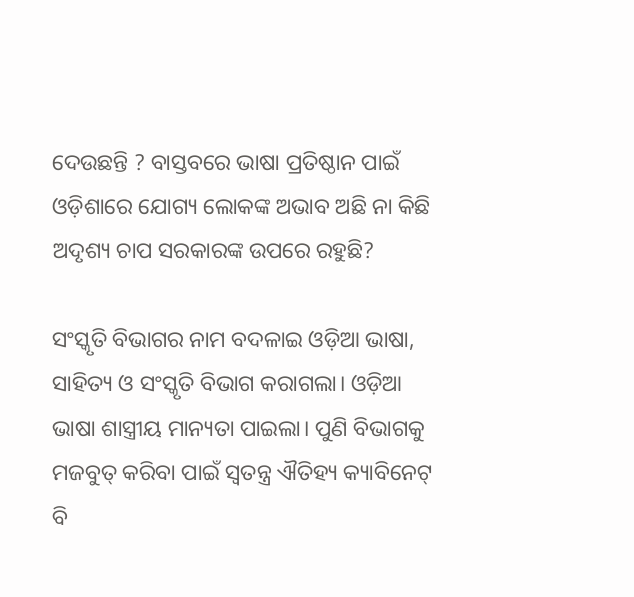ଦେଉଛନ୍ତି ? ବାସ୍ତବରେ ଭାଷା ପ୍ରତିଷ୍ଠାନ ପାଇଁ ଓଡ଼ିଶାରେ ଯୋଗ୍ୟ ଲୋକଙ୍କ ଅଭାବ ଅଛି ନା କିଛି ଅଦୃଶ୍ୟ ଚାପ ସରକାରଙ୍କ ଉପରେ ରହୁଛି?

ସଂସ୍କୃତି ବିଭାଗର ନାମ ବଦଳାଇ ଓଡ଼ିଆ ଭାଷା, ସାହିତ୍ୟ ଓ ସଂସ୍କୃତି ବିଭାଗ କରାଗଲା। ଓଡ଼ିଆ ଭାଷା ଶାସ୍ତ୍ରୀୟ ମାନ୍ୟତା ପାଇଲା। ପୁଣି ବିଭାଗକୁ ମଜବୁତ୍‌ କରିବା ପାଇଁ ସ୍ବତନ୍ତ୍ର ଐତିହ୍ୟ କ୍ୟାବିନେଟ୍‌ ବି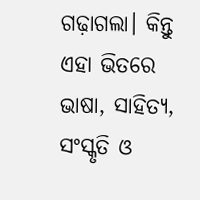ଗଢ଼ାଗଲା। କିନ୍ତୁ ଏହା ଭିତରେ ଭାଷା, ସାହିତ୍ୟ, ସଂସ୍କୃତି ଓ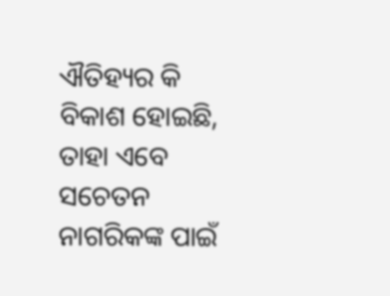ଐତିହ୍ୟର କି ବିକାଶ ହୋଇଛି, ତାହା ଏବେ ସଚେତନ ନାଗରିକଙ୍କ ପାଇଁ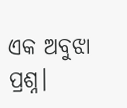ଏକ ଅବୁଝା ପ୍ରଶ୍ନ।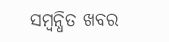ସମ୍ବନ୍ଧିତ ଖବର